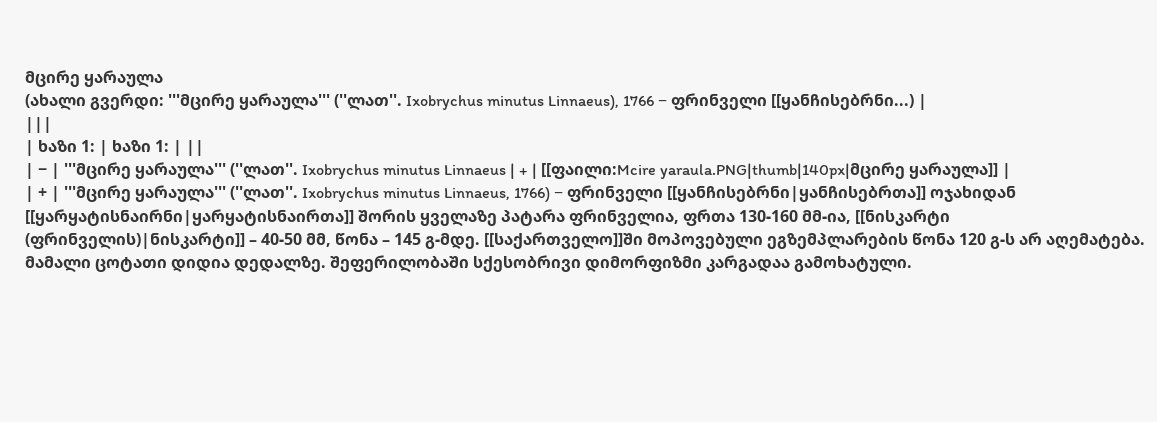მცირე ყარაულა
(ახალი გვერდი: '''მცირე ყარაულა''' (''ლათ''. Ixobrychus minutus Linnaeus), 1766 − ფრინველი [[ყანჩისებრნი...) |
|||
| ხაზი 1: | ხაზი 1: | ||
| − | '''მცირე ყარაულა''' (''ლათ''. Ixobrychus minutus Linnaeus | + | [[ფაილი:Mcire yaraula.PNG|thumb|140px|მცირე ყარაულა]] |
| + | '''მცირე ყარაულა''' (''ლათ''. Ixobrychus minutus Linnaeus, 1766) − ფრინველი [[ყანჩისებრნი|ყანჩისებრთა]] ოჯახიდან [[ყარყატისნაირნი|ყარყატისნაირთა]] შორის ყველაზე პატარა ფრინველია, ფრთა 130-160 მმ-ია, [[ნისკარტი (ფრინველის)|ნისკარტი]] – 40-50 მმ, წონა – 145 გ-მდე. [[საქართველო]]ში მოპოვებული ეგზემპლარების წონა 120 გ-ს არ აღემატება. მამალი ცოტათი დიდია დედალზე. შეფერილობაში სქესობრივი დიმორფიზმი კარგადაა გამოხატული.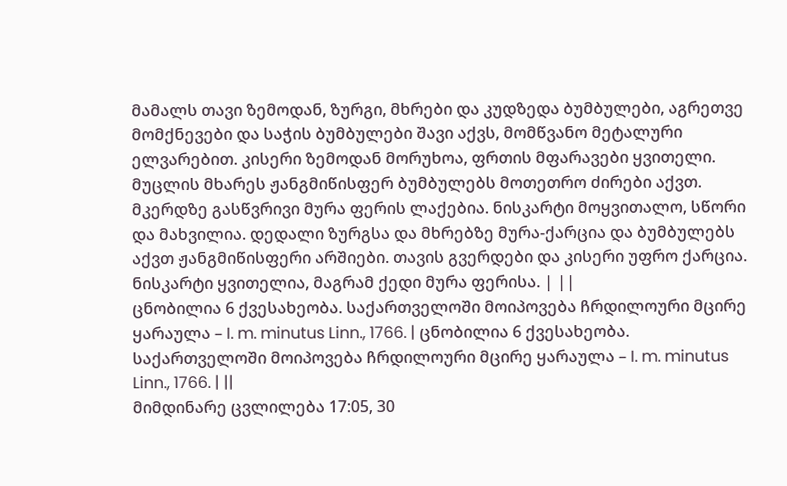მამალს თავი ზემოდან, ზურგი, მხრები და კუდზედა ბუმბულები, აგრეთვე მომქნევები და საჭის ბუმბულები შავი აქვს, მომწვანო მეტალური ელვარებით. კისერი ზემოდან მორუხოა, ფრთის მფარავები ყვითელი. მუცლის მხარეს ჟანგმიწისფერ ბუმბულებს მოთეთრო ძირები აქვთ. მკერდზე გასწვრივი მურა ფერის ლაქებია. ნისკარტი მოყვითალო, სწორი და მახვილია. დედალი ზურგსა და მხრებზე მურა-ქარცია და ბუმბულებს აქვთ ჟანგმიწისფერი არშიები. თავის გვერდები და კისერი უფრო ქარცია. ნისკარტი ყვითელია, მაგრამ ქედი მურა ფერისა. | ||
ცნობილია 6 ქვესახეობა. საქართველოში მოიპოვება ჩრდილოური მცირე ყარაულა – I. m. minutus Linn., 1766. | ცნობილია 6 ქვესახეობა. საქართველოში მოიპოვება ჩრდილოური მცირე ყარაულა – I. m. minutus Linn., 1766. | ||
მიმდინარე ცვლილება 17:05, 30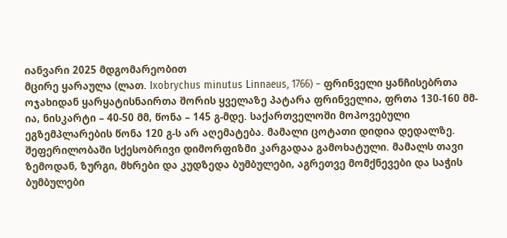იანვარი 2025 მდგომარეობით
მცირე ყარაულა (ლათ. Ixobrychus minutus Linnaeus, 1766) − ფრინველი ყანჩისებრთა ოჯახიდან ყარყატისნაირთა შორის ყველაზე პატარა ფრინველია, ფრთა 130-160 მმ-ია, ნისკარტი – 40-50 მმ, წონა – 145 გ-მდე. საქართველოში მოპოვებული ეგზემპლარების წონა 120 გ-ს არ აღემატება. მამალი ცოტათი დიდია დედალზე. შეფერილობაში სქესობრივი დიმორფიზმი კარგადაა გამოხატული. მამალს თავი ზემოდან, ზურგი, მხრები და კუდზედა ბუმბულები, აგრეთვე მომქნევები და საჭის ბუმბულები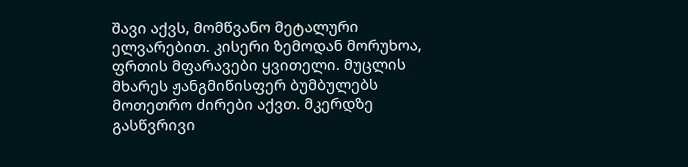შავი აქვს, მომწვანო მეტალური ელვარებით. კისერი ზემოდან მორუხოა, ფრთის მფარავები ყვითელი. მუცლის მხარეს ჟანგმიწისფერ ბუმბულებს მოთეთრო ძირები აქვთ. მკერდზე გასწვრივი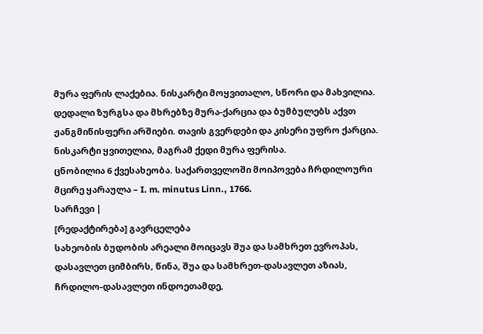მურა ფერის ლაქებია. ნისკარტი მოყვითალო, სწორი და მახვილია. დედალი ზურგსა და მხრებზე მურა-ქარცია და ბუმბულებს აქვთ ჟანგმიწისფერი არშიები. თავის გვერდები და კისერი უფრო ქარცია. ნისკარტი ყვითელია, მაგრამ ქედი მურა ფერისა.
ცნობილია 6 ქვესახეობა. საქართველოში მოიპოვება ჩრდილოური მცირე ყარაულა – I. m. minutus Linn., 1766.
სარჩევი |
[რედაქტირება] გავრცელება
სახეობის ბუდობის არეალი მოიცავს შუა და სამხრეთ ევროპას, დასავლეთ ციმბირს, წინა, შუა და სამხრეთ-დასავლეთ აზიას, ჩრდილო-დასავლეთ ინდოეთამდე,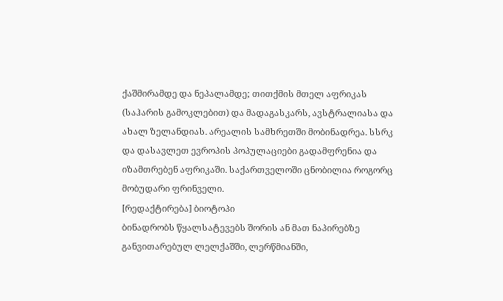ქაშმირამდე და ნეპალამდე; თითქმის მთელ აფრიკას (საჰარის გამოკლებით) და მადაგასკარს, ავსტრალიასა და ახალ ზელანდიას. არეალის სამხრეთში მობინადრეა. სსრკ და დასავლეთ ევროპის პოპულაციები გადამფრენია და იზამთრებენ აფრიკაში. საქართველოში ცნობილია როგორც მობუდარი ფრინველი.
[რედაქტირება] ბიოტოპი
ბინადრობს წყალსატევებს შორის ან მათ ნაპირებზე განვითარებულ ლელქაშში, ლერწმიანში,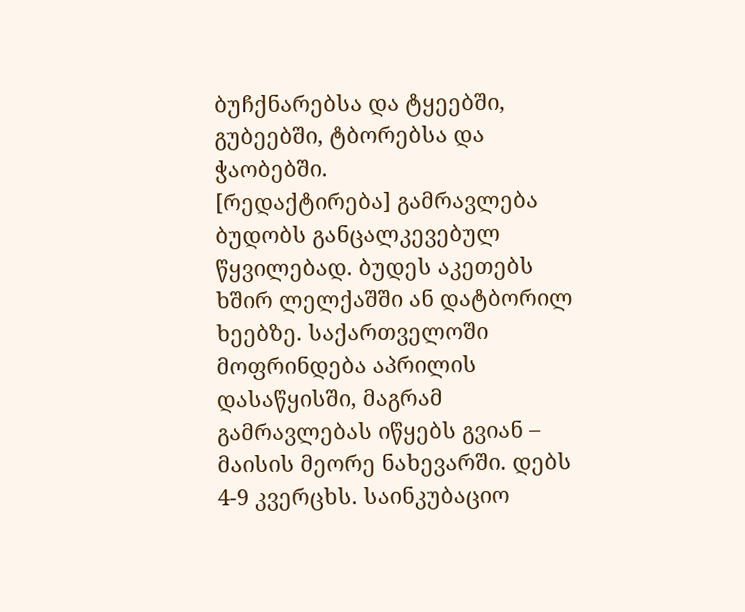ბუჩქნარებსა და ტყეებში, გუბეებში, ტბორებსა და ჭაობებში.
[რედაქტირება] გამრავლება
ბუდობს განცალკევებულ წყვილებად. ბუდეს აკეთებს ხშირ ლელქაშში ან დატბორილ ხეებზე. საქართველოში მოფრინდება აპრილის დასაწყისში, მაგრამ გამრავლებას იწყებს გვიან – მაისის მეორე ნახევარში. დებს 4-9 კვერცხს. საინკუბაციო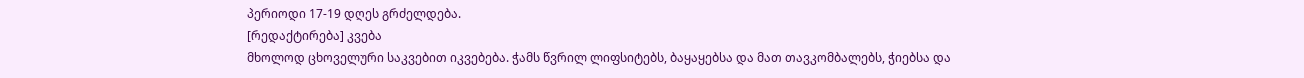პერიოდი 17-19 დღეს გრძელდება.
[რედაქტირება] კვება
მხოლოდ ცხოველური საკვებით იკვებება. ჭამს წვრილ ლიფსიტებს, ბაყაყებსა და მათ თავკომბალებს, ჭიებსა და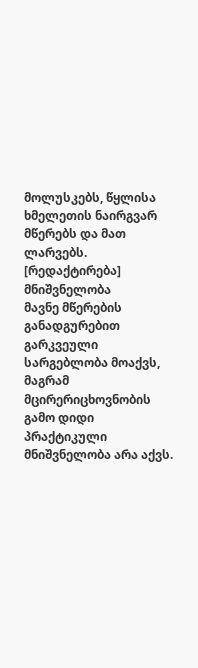მოლუსკებს, წყლისა ხმელეთის ნაირგვარ მწერებს და მათ ლარვებს.
[რედაქტირება] მნიშვნელობა
მავნე მწერების განადგურებით გარკვეული სარგებლობა მოაქვს, მაგრამ მცირერიცხოვნობის გამო დიდი პრაქტიკული მნიშვნელობა არა აქვს.